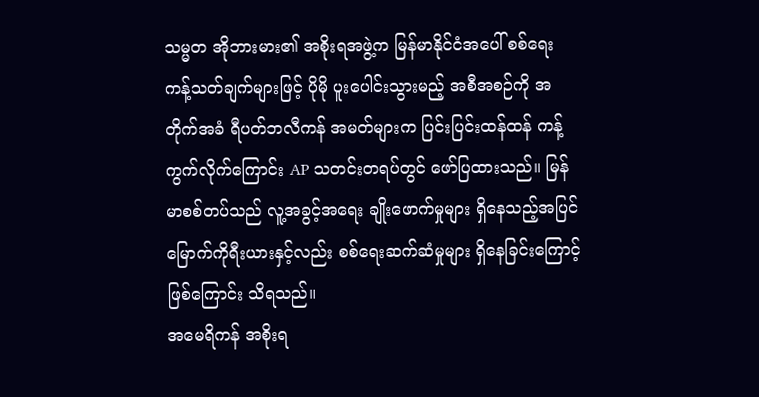သမ္မတ အိုဘားမား၏ အစိုးရအဖွဲ့က မြန်မာနိုင်ငံအပေါ် စစ်ရေး ကန့်သတ်ချက်များဖြင့် ပိုမို ပူးပေါင်းသွားမည့် အစီအစဉ်ကို အတိုက်အခံ ရီပတ်ဘလီကန် အမတ်များက ပြင်းပြင်းထန်ထန် ကန့်ကွက်လိုက်ကြောင်း AP သတင်းတရပ်တွင် ဖော်ပြထားသည်။ မြန်မာစစ်တပ်သည် လူ့အခွင့်အရေး ချိုးဖောက်မှုများ ရှိနေသည့်အပြင် မြောက်ကိုရီးယားနှင့်လည်း စစ်ရေးဆက်ဆံမှုများ ရှိနေခြင်းကြောင့် ဖြစ်ကြောင်း သိရသည်။
အမေရိကန် အစိုးရ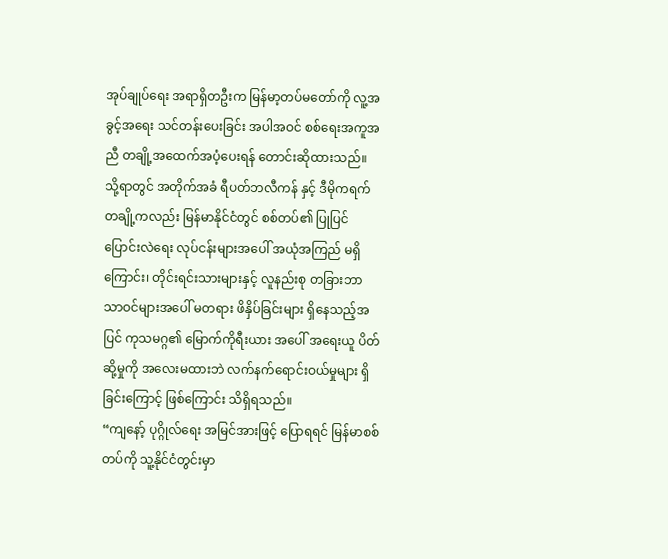အုပ်ချုပ်ရေး အရာရှိတဦးက မြန်မာ့တပ်မတော်ကို လူ့အခွင့်အရေး သင်တန်းပေးခြင်း အပါအဝင် စစ်ရေးအကူအညီ တချို့အထေက်အပံ့ပေးရန် တောင်းဆိုထားသည်။ သို့ရာတွင် အတိုက်အခံ ရီပတ်ဘလီကန် နှင့် ဒီမိုကရက်တချို့ကလည်း မြန်မာနိုင်ငံတွင် စစ်တပ်၏ ပြုပြင်ပြောင်းလဲရေး လုပ်ငန်းများအပေါ် အယုံအကြည် မရှိကြောင်း၊ တိုင်းရင်းသားများနှင့် လူနည်းစု တခြားဘာသာဝင်များအပေါ် မတရား ဖိနှိပ်ခြင်းများ ရှိနေသည့်အပြင် ကုသမဂ္ဂ၏ မြောက်ကိုရီးယား အပေါ် အရေးယူ ပိတ်ဆို့မှုကို အလေးမထားဘဲ လက်နက်ရောင်းဝယ်မှုများ ရှိခြင်းကြောင့် ဖြစ်ကြောင်း သိရှိရသည်။
“ကျနော့် ပုဂ္ဂိုလ်ရေး အမြင်အားဖြင့် ပြောရရင် မြန်မာစစ်တပ်ကို သူ့နိုင်ငံတွင်းမှာ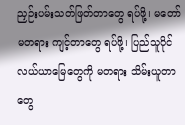ညှဉ်းပမ်းသတ်ဖြတ်တာတွေ ရပ်ဖို့၊ မတော်မတရား ကျင့်တာတွေ ရပ်ဖို့၊ ပြည်သူပိုင် လယ်ယာမြေတွေကို မတရား သိမ်းယူတာတွေ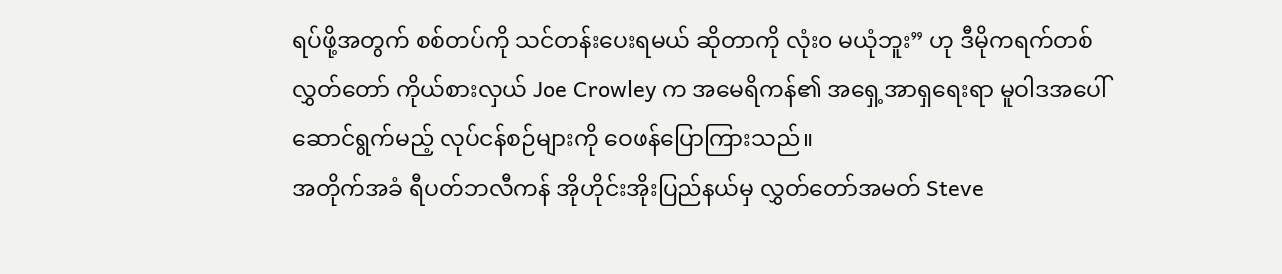ရပ်ဖို့အတွက် စစ်တပ်ကို သင်တန်းပေးရမယ် ဆိုတာကို လုံး၀ မယုံဘူး” ဟု ဒီမိုကရက်တစ် လွှတ်တော် ကိုယ်စားလှယ် Joe Crowley က အမေရိကန်၏ အရှေ့အာရှရေးရာ မူဝါဒအပေါ် ဆောင်ရွက်မည့် လုပ်ငန်စဉ်များကို ဝေဖန်ပြောကြားသည်။
အတိုက်အခံ ရီပတ်ဘလီကန် အိုဟိုင်းအိုးပြည်နယ်မှ လွှတ်တော်အမတ် Steve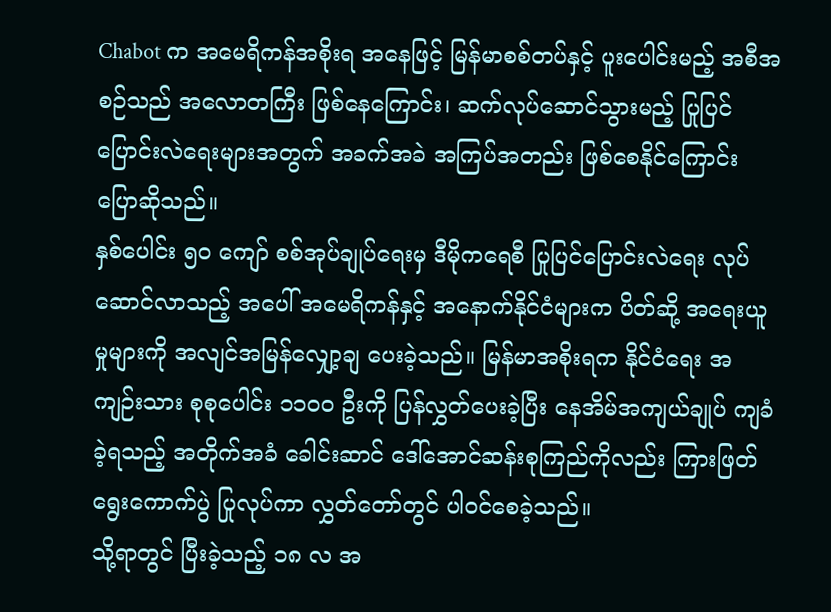Chabot က အမေရိကန်အစိုးရ အနေဖြင့် မြန်မာစစ်တပ်နှင့် ပူးပေါင်းမည့် အစီအစဉ်သည် အလောတကြီး ဖြစ်နေကြောင်း၊ ဆက်လုပ်ဆောင်သွားမည့် ပြုပြင်ပြောင်းလဲရေးများအတွက် အခက်အခဲ အကြပ်အတည်း ဖြစ်စေနိုင်ကြောင်း ပြောဆိုသည်။
နှစ်ပေါင်း ၅၀ ကျော် စစ်အုပ်ချုပ်ရေးမှ ဒီမိုကရေစီ ပြုပြင်ပြောင်းလဲရေး လုပ်ဆောင်လာသည့် အပေါ် အမေရိကန်နှင့် အနောက်နိုင်ငံများက ပိတ်ဆို့ အရေးယူမှုများကို အလျင်အမြန်လျှော့ချ ပေးခဲ့သည်။ မြန်မာအစိုးရက နိုင်ငံရေး အကျဉ်းသား စုစုပေါင်း ၁၁၀၀ ဦးကို ပြန်လွှတ်ပေးခဲ့ပြီး နေအိမ်အကျယ်ချုပ် ကျခံခဲ့ရသည့် အတိုက်အခံ ခေါင်းဆာင် ဒေါ်အောင်ဆန်းစုကြည်ကိုလည်း ကြားဖြတ်ရွေးကောက်ပွဲ ပြုလုပ်ကာ လွှတ်တော်တွင် ပါဝင်စေခဲ့သည်။
သို့ရာတွင် ပြီးခဲ့သည့် ၁၈ လ အ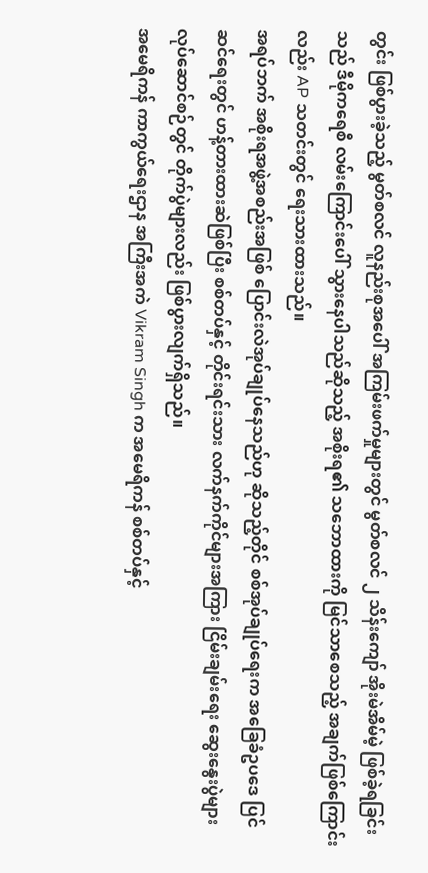တွင်း ဖြစ်ပွားခဲ့သည့် မွတ်စလင် လူနည်းစုအပေါ် အကြမ်းဖက်မှုများတွင် မွတ်စလင် ၂ သိန်းကျော် အိုးမဲအိမ်မဲ့ ဖြစ်ခဲ့ရခြင်းသည် ဒီမိုကရေစီ လမ်းကြောင်းပေါ် သွားနေပါသည်ဆိုသည့် အစိုးရ၏ သဘောထားကို မြင်သာစေသည့် အချက်ဖြစ်ကြောင်းလည်း AP သတင်းတွင် ရေးသားထားသည်။
အရပ်ဘက် အစိုးရအဖွဲ့အစည်းအဖြစ် ပြောင်းလဲအုပ်ချုပ်နေသည်ဟု ဆိုသည့်တိုင် စစ်အုပ်ချုပ်ရေးက အခြေခံဥပဒေ ပြင်ဆင်ရေးတွင် ဟန့်တားထားဆဲဖြစ်ပြီး စစ်တပ်နှင့် တိုင်းရင်းသား လက်နက်ကိုင်များအကြား ငြိမ်းချမ်းရေး ဆွေးနွေးပွဲများ လုပ်ဆောင်စဉ်တွင် တိုက်ပွဲများလည်း ဖြစ်ပွားလျက်ရှိသည်။
အမေရိကန် ကာကွယ်ရေးဌာန အကြီးအကဲ Vikram Singh က အမေရိကန် စစ်တပ်နှင့်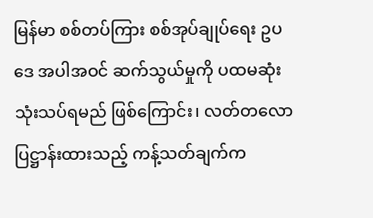မြန်မာ စစ်တပ်ကြား စစ်အုပ်ချုပ်ရေး ဥပဒေ အပါအဝင် ဆက်သွယ်မှုကို ပထမဆုံး သုံးသပ်ရမည် ဖြစ်ကြောင်း၊ လတ်တလော ပြဋ္ဌာန်းထားသည့် ကန့်သတ်ချက်က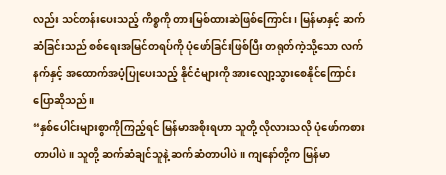လည်း သင်တန်းပေးသည့် ကိစ္စကို တားမြစ်ထားဆဲဖြစ်ကြောင်း၊ မြန်မာနှင့် ဆက်ဆံခြင်းသည် စစ်ရေးအမြင်တရပ်ကို ပုံဖော်ခြင်းဖြစ်ပြီး တရုတ်ကဲ့သို့သော လက်နက်နှင့် အထောက်အပံ့ပြုပေးသည့် နိုင်ငံများကို အားလျော့သွားစေနိုင်ကြောင်း ပြောဆိုသည်။
“နှစ်ပေါင်းများစွာကိုကြည့်ရင် မြန်မာအစိုးရဟာ သူတို့ လိုလားသလို ပုံဖော်ကစားတာပါပဲ။ သူတို့ ဆက်ဆံချင်သူနဲ့ ဆက်ဆံတာပါပဲ။ ကျနော်တို့က မြန်မာ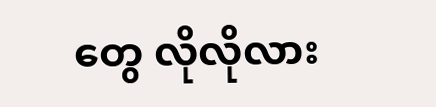တွေ လိုလိုလား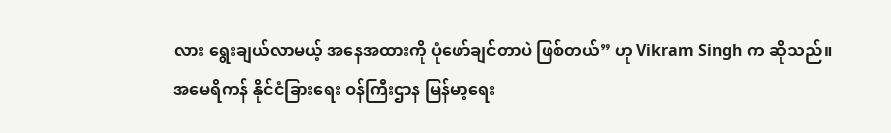လား ရွေးချယ်လာမယ့် အနေအထားကို ပုံဖော်ချင်တာပဲ ဖြစ်တယ်” ဟု Vikram Singh က ဆိုသည်။
အမေရိကန် နိုင်ငံခြားရေး ဝန်ကြီးဌာန မြန်မာ့ရေး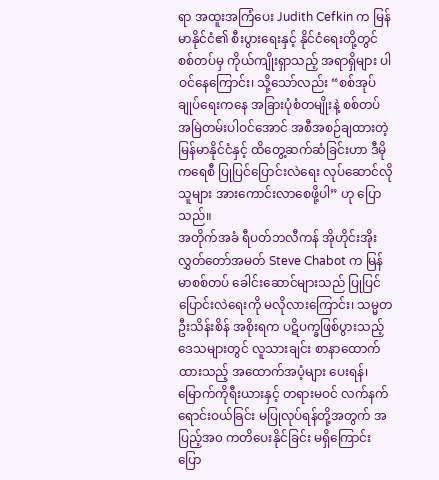ရာ အထူးအကြံပေး Judith Cefkin က မြန်မာနိုင်ငံ၏ စီးပွားရေးနှင့် နိုင်ငံရေးတို့တွင် စစ်တပ်မှ ကိုယ်ကျိုးရှာသည့် အရာရှိများ ပါဝင်နေကြောင်း၊ သို့သော်လည်း “စစ်အုပ်ချုပ်ရေးကနေ အခြားပုံစံတမျိုးနဲ့ စစ်တပ်အမြဲတမ်းပါဝင်အောင် အစီအစဉ်ချထားတဲ့ မြန်မာနိုင်ငံနှင့် ထိတွေ့ဆက်ဆံခြင်းဟာ ဒီမိုကရေစီ ပြုပြင်ပြောင်းလဲရေး လုပ်ဆောင်လိုသူများ အားကောင်းလာစေဖို့ပါ” ဟု ပြောသည်။
အတိုက်အခံ ရီပတ်ဘလီကန် အိုဟိုင်းအိုး လွှတ်တော်အမတ် Steve Chabot က မြန်မာစစ်တပ် ခေါင်းဆောင်များသည် ပြုပြင်ပြောင်းလဲရေးကို မလိုလားကြောင်း၊ သမ္မတဦးသိန်းစိန် အစိုးရက ပဋိပက္ခဖြစ်ပွားသည့် ဒေသများတွင် လူသားချင်း စာနာထောက်ထားသည့် အထောက်အပံ့များ ပေးရန်၊ မြောက်ကိုရီးယားနှင့် တရားမဝင် လက်နက်ရောင်းဝယ်ခြင်း မပြုလုပ်ရန်တို့အတွက် အပြည့်အ၀ ကတိပေးနိုင်ခြင်း မရှိကြောင်း ပြော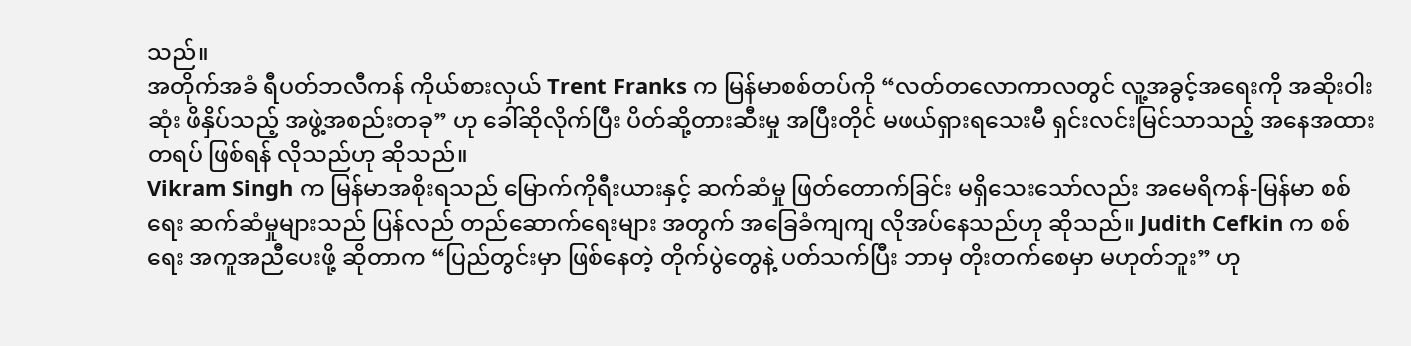သည်။
အတိုက်အခံ ရီပတ်ဘလီကန် ကိုယ်စားလှယ် Trent Franks က မြန်မာစစ်တပ်ကို “လတ်တလောကာလတွင် လူ့အခွင့်အရေးကို အဆိုးဝါးဆုံး ဖိနှိပ်သည့် အဖွဲ့အစည်းတခု” ဟု ခေါ်ဆိုလိုက်ပြီး ပိတ်ဆို့တားဆီးမှု အပြီးတိုင် မဖယ်ရှားရသေးမီ ရှင်းလင်းမြင်သာသည့် အနေအထားတရပ် ဖြစ်ရန် လိုသည်ဟု ဆိုသည်။
Vikram Singh က မြန်မာအစိုးရသည် မြောက်ကိုရီးယားနှင့် ဆက်ဆံမှု ဖြတ်တောက်ခြင်း မရှိသေးသော်လည်း အမေရိကန်-မြန်မာ စစ်ရေး ဆက်ဆံမှုများသည် ပြန်လည် တည်ဆောက်ရေးများ အတွက် အခြေခံကျကျ လိုအပ်နေသည်ဟု ဆိုသည်။ Judith Cefkin က စစ်ရေး အကူအညီပေးဖို့ ဆိုတာက “ပြည်တွင်းမှာ ဖြစ်နေတဲ့ တိုက်ပွဲတွေနဲ့ ပတ်သက်ပြီး ဘာမှ တိုးတက်စေမှာ မဟုတ်ဘူး” ဟု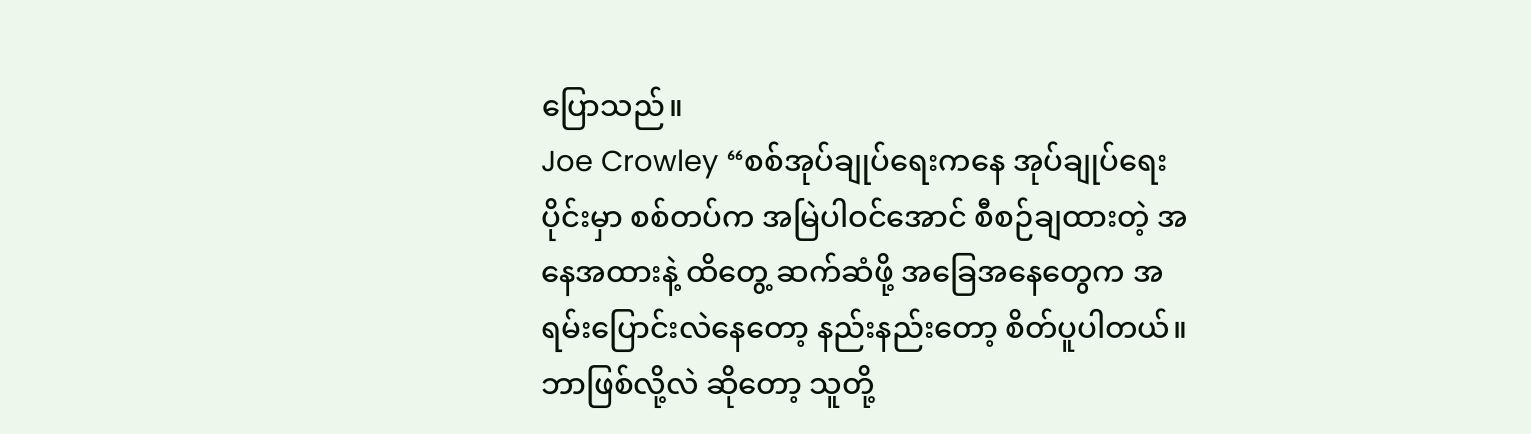ပြောသည်။
Joe Crowley “စစ်အုပ်ချုပ်ရေးကနေ အုပ်ချုပ်ရေးပိုင်းမှာ စစ်တပ်က အမြဲပါဝင်အောင် စီစဉ်ချထားတဲ့ အနေအထားနဲ့ ထိတွေ့ ဆက်ဆံဖို့ အခြေအနေတွေက အရမ်းပြောင်းလဲနေတော့ နည်းနည်းတော့ စိတ်ပူပါတယ်။ ဘာဖြစ်လို့လဲ ဆိုတော့ သူတို့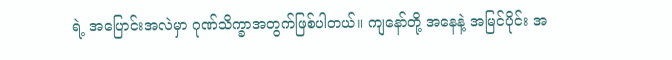ရဲ့ အပြောင်းအလဲမှာ ဂုဏ်သိက္ခာအတွက်ဖြစ်ပါတယ်။ ကျနော်တို့ အနေနဲ့ အမြင်ပိုင်း အ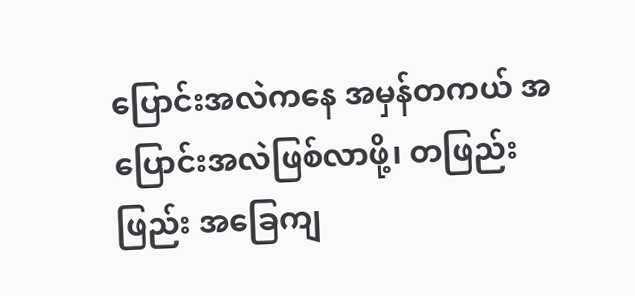ပြောင်းအလဲကနေ အမှန်တကယ် အပြောင်းအလဲဖြစ်လာဖို့၊ တဖြည်းဖြည်း အခြေကျ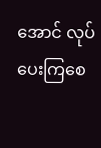အောင် လုပ်ပေးကြစေ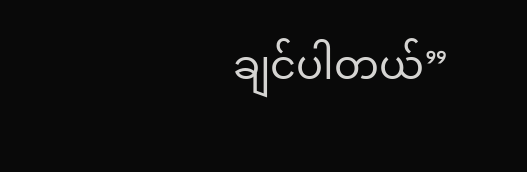ချင်ပါတယ်”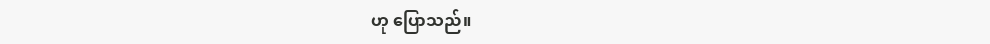ဟု ပြောသည်။